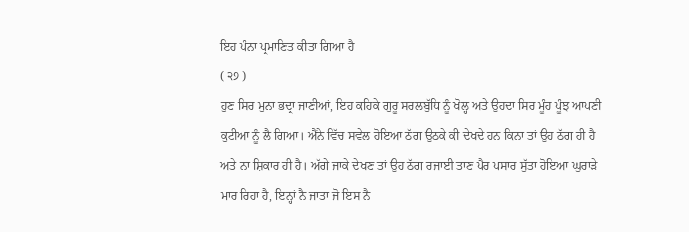ਇਹ ਪੰਨਾ ਪ੍ਰਮਾਣਿਤ ਕੀਤਾ ਗਿਆ ਹੈ
( ੨੭ )
ਹੁਣ ਸਿਰ ਮੁਨਾ ਭਦ੍ਰਾ ਜਾਣੀਆਂ, ਇਹ ਕਹਿਕੇ ਗੁਰੂ ਸਰਲਬੁੱਧਿ ਨੂੰ ਖੋਲ੍ਹ ਅਤੇ ਉਹਦਾ ਸਿਰ ਮੂੰਹ ਪੂੰਝ ਆਪਣੀ ਕੁਟੀਆ ਨੂੰ ਲੈ ਗਿਆ। ਐਂਨੇ ਵਿੱਚ ਸਵੇਲ ਹੋਇਆ ਠੱਗ ਉਠਕੇ ਕੀ ਦੇਖਦੇ ਹਨ ਕਿਨਾ ਤਾਂ ਉਹ ਠੱਗ ਹੀ ਹੈ ਅਤੇ ਨਾ ਸ਼ਿਕਾਰ ਹੀ ਹੈ। ਅੱਗੇ ਜਾਕੇ ਦੇਖਣ ਤਾਂ ਉਹ ਠੱਗ ਰਜਾਈ ਤਾਣ ਪੈਰ ਪਸਾਰ ਸੁੱਤਾ ਹੋਇਆ ਘੁਰਾੜੇ ਮਾਰ ਰਿਹਾ ਹੈ, ਇਨ੍ਹਾਂ ਨੈ ਜਾਤਾ ਜੋ ਇਸ ਨੈ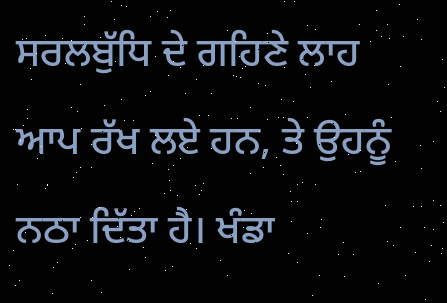ਸਰਲਬੁੱਧਿ ਦੇ ਗਹਿਣੇ ਲਾਹ ਆਪ ਰੱਖ ਲਏ ਹਨ, ਤੇ ਉਹਨੂੰ ਨਠਾ ਦਿੱਤਾ ਹੈ। ਖੰਡਾ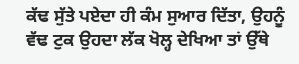ਕੱਢ ਸੁੱਤੇ ਪਏਦਾ ਹੀ ਕੰਮ ਸੁਆਰ ਦਿੱਤਾ, ਉਹਨੂੰ ਵੱਢ ਟੁਕ ਉਹਦਾ ਲੱਕ ਖੋਲ੍ਹ ਦੇਖਿਆ ਤਾਂ ਉੱਥੇ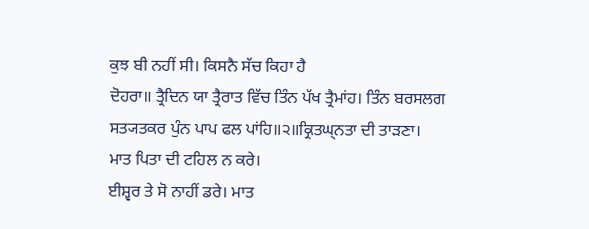ਕੁਝ ਬੀ ਨਹੀਂ ਸੀ। ਕਿਸਨੈ ਸੱਚ ਕਿਹਾ ਹੈ
ਦੋਹਰਾ॥ ਤ੍ਰੈਦਿਨ ਯਾ ਤ੍ਰੈਰਾਤ ਵਿੱਚ ਤਿੰਨ ਪੱਖ ਤ੍ਰੈਮਾਂਹ। ਤਿੰਨ ਬਰਸਲਗ ਸਤ੍ਯਤਕਰ ਪੁੰਨ ਪਾਪ ਫਲ ਪਾਂਹਿ॥੨॥ਕ੍ਰਿਤਘ੍ਨਤਾ ਦੀ ਤਾੜਣਾ।
ਮਾਤ ਪਿਤਾ ਦੀ ਟਹਿਲ ਨ ਕਰੇ।
ਈਸ਼੍ਵਰ ਤੇ ਸੋ ਨਾਹੀਂ ਡਰੇ। ਮਾਤ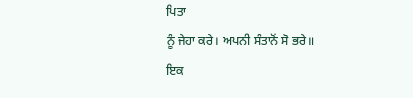ਪਿਤਾ
ਨੂੰ ਜੇਹਾ ਕਰੇ। ਅਪਨੀ ਸੰਤਾਨੋਂ ਸੋ ਭਰੇ॥
ਇਕ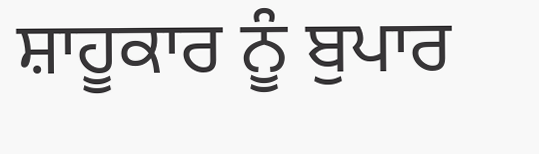ਸ਼ਾਹੂਕਾਰ ਨੂੰ ਬੁਪਾਰ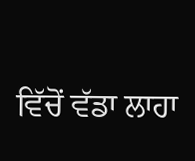ਵਿੱਚੋਂ ਵੱਡਾ ਲਾਹਾ